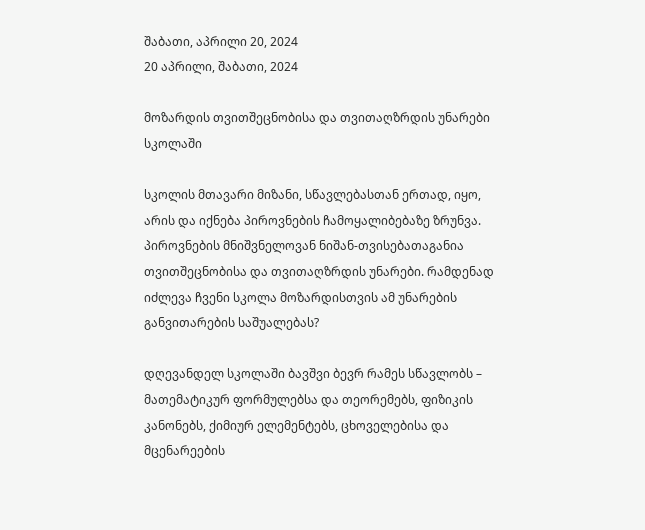შაბათი, აპრილი 20, 2024
20 აპრილი, შაბათი, 2024

მოზარდის თვითშეცნობისა და თვითაღზრდის უნარები სკოლაში

სკოლის მთავარი მიზანი, სწავლებასთან ერთად, იყო, არის და იქნება პიროვნების ჩამოყალიბებაზე ზრუნვა. პიროვნების მნიშვნელოვან ნიშან-თვისებათაგანია თვითშეცნობისა და თვითაღზრდის უნარები. რამდენად იძლევა ჩვენი სკოლა მოზარდისთვის ამ უნარების განვითარების საშუალებას?

დღევანდელ სკოლაში ბავშვი ბევრ რამეს სწავლობს – მათემატიკურ ფორმულებსა და თეორემებს, ფიზიკის კანონებს, ქიმიურ ელემენტებს, ცხოველებისა და მცენარეების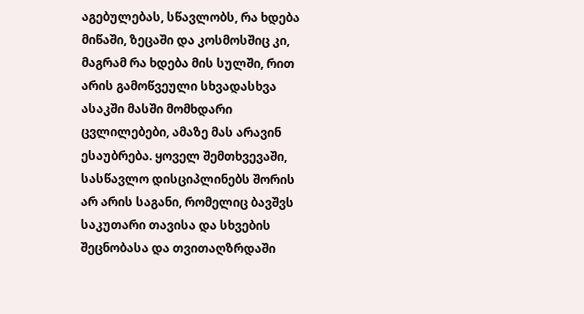აგებულებას, სწავლობს, რა ხდება მიწაში, ზეცაში და კოსმოსშიც კი, მაგრამ რა ხდება მის სულში, რით არის გამოწვეული სხვადასხვა ასაკში მასში მომხდარი ცვლილებები, ამაზე მას არავინ ესაუბრება. ყოველ შემთხვევაში, სასწავლო დისციპლინებს შორის არ არის საგანი, რომელიც ბავშვს საკუთარი თავისა და სხვების შეცნობასა და თვითაღზრდაში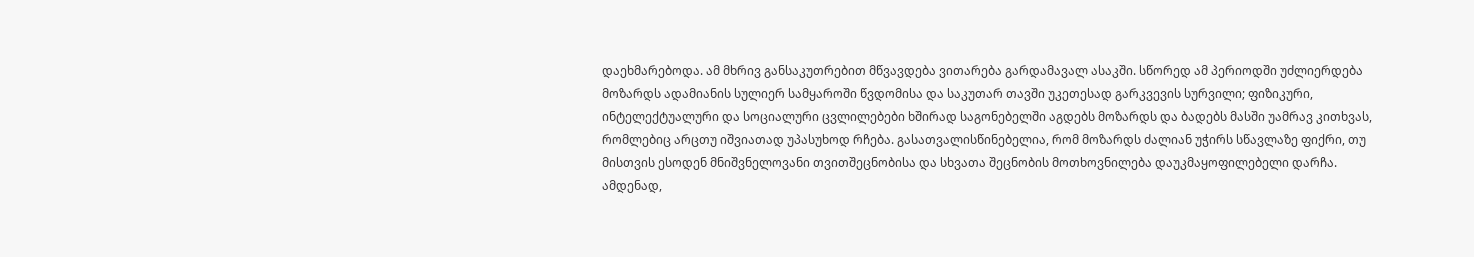დაეხმარებოდა. ამ მხრივ განსაკუთრებით მწვავდება ვითარება გარდამავალ ასაკში. სწორედ ამ პერიოდში უძლიერდება მოზარდს ადამიანის სულიერ სამყაროში წვდომისა და საკუთარ თავში უკეთესად გარკვევის სურვილი; ფიზიკური, ინტელექტუალური და სოციალური ცვლილებები ხშირად საგონებელში აგდებს მოზარდს და ბადებს მასში უამრავ კითხვას, რომლებიც არცთუ იშვიათად უპასუხოდ რჩება. გასათვალისწინებელია, რომ მოზარდს ძალიან უჭირს სწავლაზე ფიქრი, თუ მისთვის ესოდენ მნიშვნელოვანი თვითშეცნობისა და სხვათა შეცნობის მოთხოვნილება დაუკმაყოფილებელი დარჩა. ამდენად,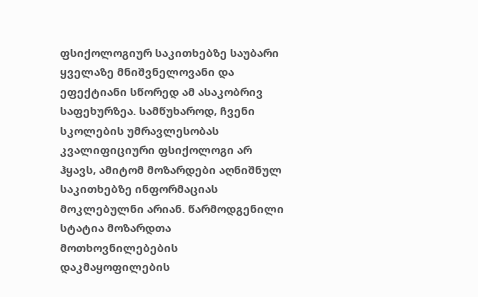ფსიქოლოგიურ საკითხებზე საუბარი ყველაზე მნიშვნელოვანი და ეფექტიანი სწორედ ამ ასაკობრივ საფეხურზეა. სამწუხაროდ, ჩვენი სკოლების უმრავლესობას კვალიფიციური ფსიქოლოგი არ ჰყავს, ამიტომ მოზარდები აღნიშნულ საკითხებზე ინფორმაციას მოკლებულნი არიან. წარმოდგენილი სტატია მოზარდთა მოთხოვნილებების დაკმაყოფილების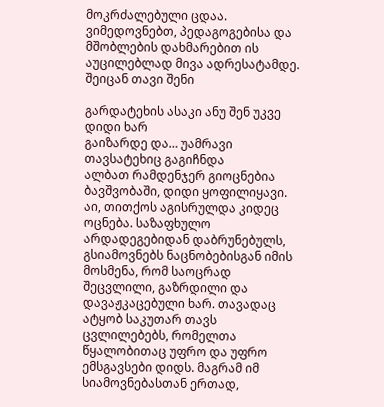მოკრძალებული ცდაა. ვიმედოვნებთ, პედაგოგებისა და მშობლების დახმარებით ის აუცილებლად მივა ადრესატამდე.
შეიცან თავი შენი

გარდატეხის ასაკი ანუ შენ უკვე დიდი ხარ
გაიზარდე და… უამრავი თავსატეხიც გაგიჩნდა
ალბათ რამდენჯერ გიოცნებია ბავშვობაში, დიდი ყოფილიყავი. აი, თითქოს აგისრულდა კიდეც ოცნება. საზაფხულო არდადეგებიდან დაბრუნებულს, გსიამოვნებს ნაცნობებისგან იმის მოსმენა, რომ საოცრად შეცვლილი, გაზრდილი და დავაჟკაცებული ხარ. თავადაც ატყობ საკუთარ თავს ცვლილებებს, რომელთა წყალობითაც უფრო და უფრო ემსგავსები დიდს. მაგრამ იმ სიამოვნებასთან ერთად,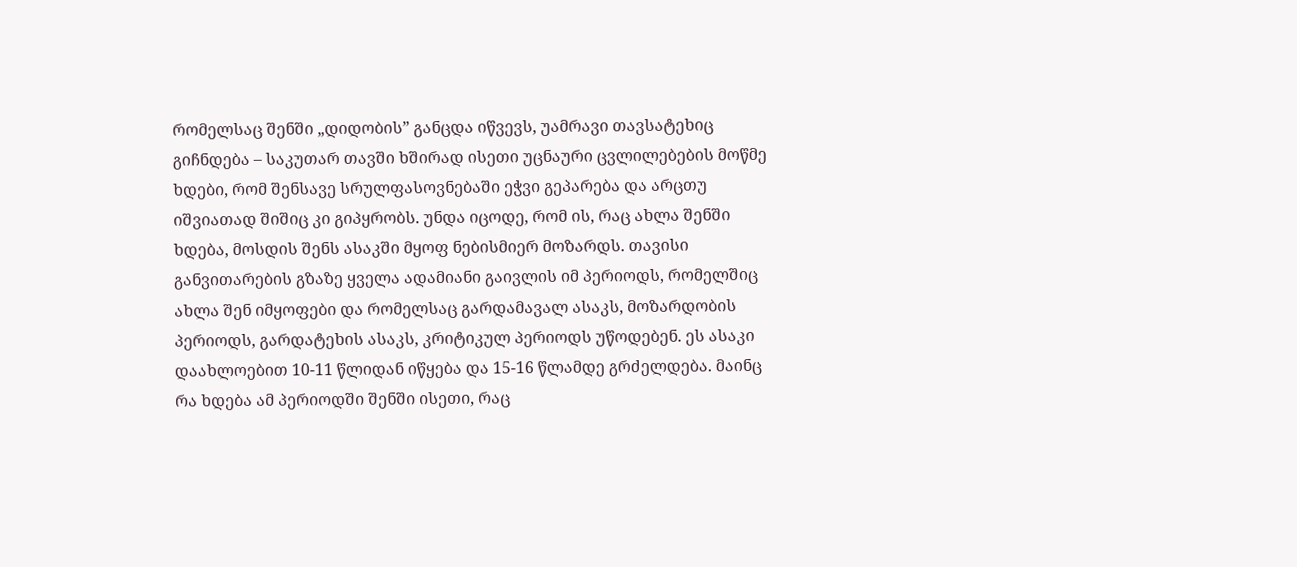რომელსაც შენში „დიდობის” განცდა იწვევს, უამრავი თავსატეხიც გიჩნდება – საკუთარ თავში ხშირად ისეთი უცნაური ცვლილებების მოწმე ხდები, რომ შენსავე სრულფასოვნებაში ეჭვი გეპარება და არცთუ იშვიათად შიშიც კი გიპყრობს. უნდა იცოდე, რომ ის, რაც ახლა შენში ხდება, მოსდის შენს ასაკში მყოფ ნებისმიერ მოზარდს. თავისი განვითარების გზაზე ყველა ადამიანი გაივლის იმ პერიოდს, რომელშიც ახლა შენ იმყოფები და რომელსაც გარდამავალ ასაკს, მოზარდობის პერიოდს, გარდატეხის ასაკს, კრიტიკულ პერიოდს უწოდებენ. ეს ასაკი დაახლოებით 10-11 წლიდან იწყება და 15-16 წლამდე გრძელდება. მაინც რა ხდება ამ პერიოდში შენში ისეთი, რაც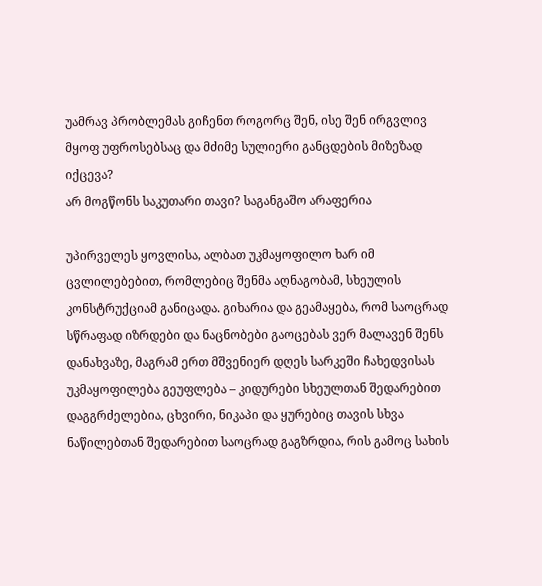უამრავ პრობლემას გიჩენთ როგორც შენ, ისე შენ ირგვლივ მყოფ უფროსებსაც და მძიმე სულიერი განცდების მიზეზად  იქცევა?
არ მოგწონს საკუთარი თავი? საგანგაშო არაფერია

უპირველეს ყოვლისა, ალბათ უკმაყოფილო ხარ იმ ცვლილებებით, რომლებიც შენმა აღნაგობამ, სხეულის კონსტრუქციამ განიცადა. გიხარია და გეამაყება, რომ საოცრად სწრაფად იზრდები და ნაცნობები გაოცებას ვერ მალავენ შენს დანახვაზე, მაგრამ ერთ მშვენიერ დღეს სარკეში ჩახედვისას უკმაყოფილება გეუფლება – კიდურები სხეულთან შედარებით დაგგრძელებია, ცხვირი, ნიკაპი და ყურებიც თავის სხვა ნაწილებთან შედარებით საოცრად გაგზრდია, რის გამოც სახის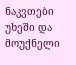ნაკვთები უხეში და მოუქნელი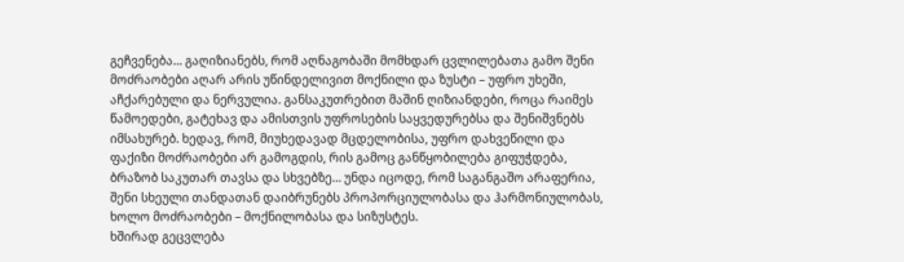გეჩვენება… გაღიზიანებს, რომ აღნაგობაში მომხდარ ცვლილებათა გამო შენი მოძრაობები აღარ არის უწინდელივით მოქნილი და ზუსტი – უფრო უხეში, აჩქარებული და ნერვულია. განსაკუთრებით მაშინ ღიზიანდები, როცა რაიმეს წამოედები, გატეხავ და ამისთვის უფროსების საყვედურებსა და შენიშვნებს იმსახურებ. ხედავ, რომ, მიუხედავად მცდელობისა, უფრო დახვეწილი და ფაქიზი მოძრაობები არ გამოგდის, რის გამოც განწყობილება გიფუჭდება, ბრაზობ საკუთარ თავსა და სხვებზე… უნდა იცოდე, რომ საგანგაშო არაფერია, შენი სხეული თანდათან დაიბრუნებს პროპორციულობასა და ჰარმონიულობას, ხოლო მოძრაობები – მოქნილობასა და სიზუსტეს.
ხშირად გეცვლება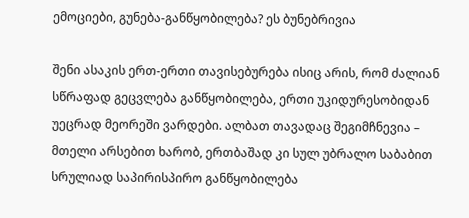ემოციები, გუნება-განწყობილება? ეს ბუნებრივია

შენი ასაკის ერთ-ერთი თავისებურება ისიც არის, რომ ძალიან სწრაფად გეცვლება განწყობილება, ერთი უკიდურესობიდან უეცრად მეორეში ვარდები. ალბათ თავადაც შეგიმჩნევია – მთელი არსებით ხარობ, ერთბაშად კი სულ უბრალო საბაბით სრულიად საპირისპირო განწყობილება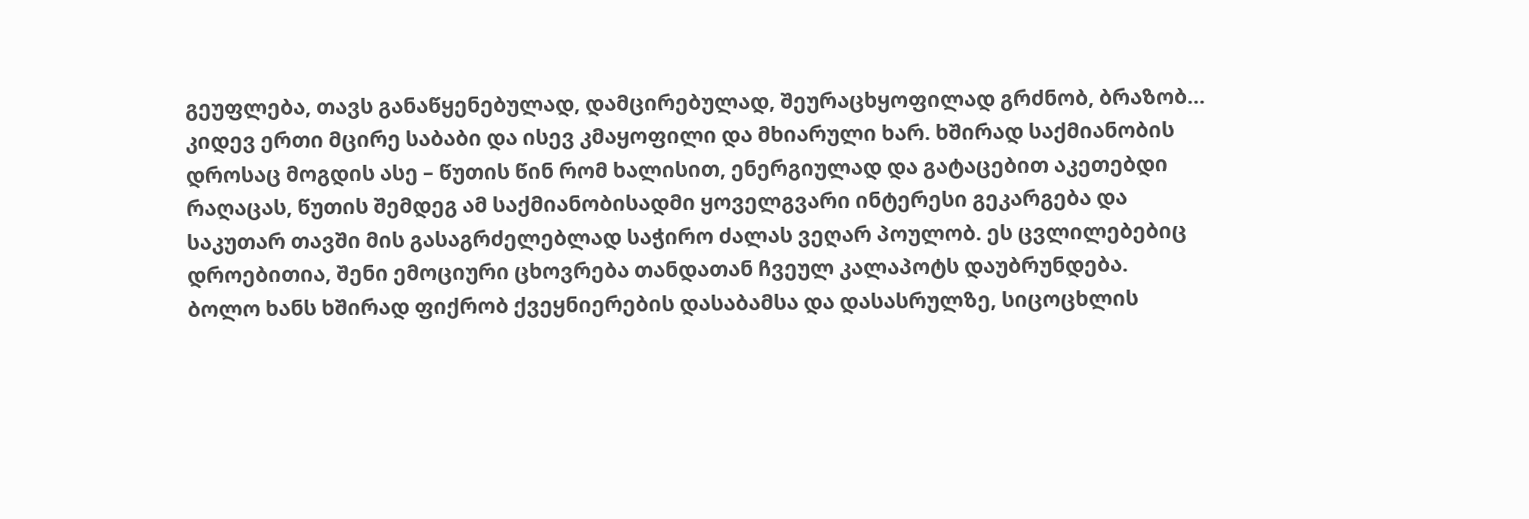გეუფლება, თავს განაწყენებულად, დამცირებულად, შეურაცხყოფილად გრძნობ, ბრაზობ… კიდევ ერთი მცირე საბაბი და ისევ კმაყოფილი და მხიარული ხარ. ხშირად საქმიანობის დროსაც მოგდის ასე – წუთის წინ რომ ხალისით, ენერგიულად და გატაცებით აკეთებდი რაღაცას, წუთის შემდეგ ამ საქმიანობისადმი ყოველგვარი ინტერესი გეკარგება და საკუთარ თავში მის გასაგრძელებლად საჭირო ძალას ვეღარ პოულობ. ეს ცვლილებებიც დროებითია, შენი ემოციური ცხოვრება თანდათან ჩვეულ კალაპოტს დაუბრუნდება.
ბოლო ხანს ხშირად ფიქრობ ქვეყნიერების დასაბამსა და დასასრულზე, სიცოცხლის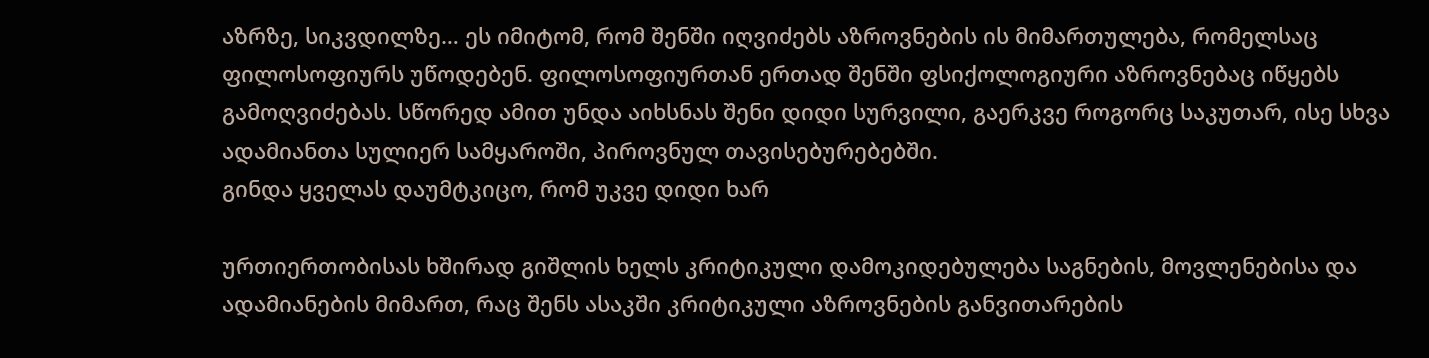აზრზე, სიკვდილზე… ეს იმიტომ, რომ შენში იღვიძებს აზროვნების ის მიმართულება, რომელსაც ფილოსოფიურს უწოდებენ. ფილოსოფიურთან ერთად შენში ფსიქოლოგიური აზროვნებაც იწყებს გამოღვიძებას. სწორედ ამით უნდა აიხსნას შენი დიდი სურვილი, გაერკვე როგორც საკუთარ, ისე სხვა ადამიანთა სულიერ სამყაროში, პიროვნულ თავისებურებებში.
გინდა ყველას დაუმტკიცო, რომ უკვე დიდი ხარ

ურთიერთობისას ხშირად გიშლის ხელს კრიტიკული დამოკიდებულება საგნების, მოვლენებისა და ადამიანების მიმართ, რაც შენს ასაკში კრიტიკული აზროვნების განვითარების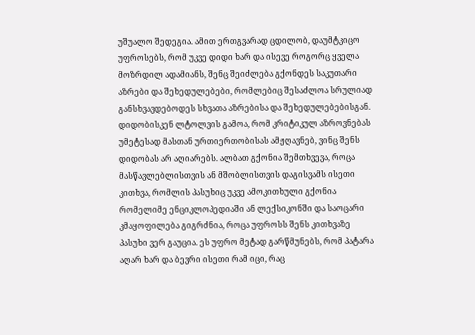უშუალო შედეგია. ამით ერთგვარად ცდილობ, დაუმტკიცო უფროსებს, რომ უკვე დიდი ხარ და ისევე როგორც ყველა მოზრდილ ადამიანს, შენც შეიძლება გქონდეს საკუთარი აზრები და შეხედულებები, რომლებიც შესაძლოა სრულიად განსხვავდებოდეს სხვათა აზრებისა და შეხედულებებისგან. დიდობისკენ ლტოლვის გამოა, რომ კრიტიკულ აზროვნებას უმეტესად მასთან ურთიერთობისას ამჟღავნებ, ვინც შენს დიდობას არ აღიარებს. ალბათ გქონია შემთხვევა, როცა მასწავლებლისთვის ან მშობლისთვის დაგისვამს ისეთი კითხვა, რომლის პასუხიც უკვე ამოკითხული გქონია რომელიმე ენციკლოპედიაში ან ლექსიკონში და საოცარი კმაყოფილება გიგრძნია, როცა უფროსს შენს კითხვაზე პასუხი ვერ გაუცია. ეს უფრო მეტად გარწმუნებს, რომ პატარა აღარ ხარ და ბევრი ისეთი რამ იცი, რაც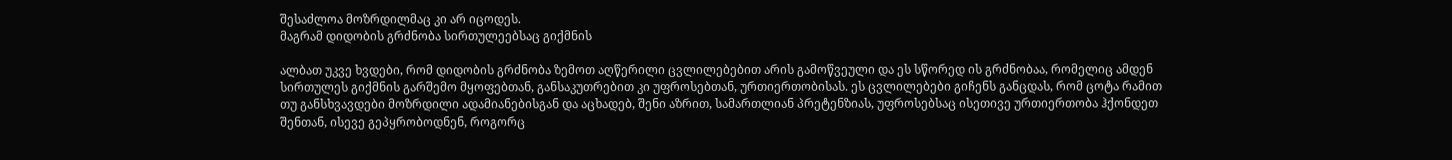შესაძლოა მოზრდილმაც კი არ იცოდეს.
მაგრამ დიდობის გრძნობა სირთულეებსაც გიქმნის

ალბათ უკვე ხვდები, რომ დიდობის გრძნობა ზემოთ აღწერილი ცვლილებებით არის გამოწვეული და ეს სწორედ ის გრძნობაა, რომელიც ამდენ სირთულეს გიქმნის გარშემო მყოფებთან, განსაკუთრებით კი უფროსებთან, ურთიერთობისას. ეს ცვლილებები გიჩენს განცდას, რომ ცოტა რამით თუ განსხვავდები მოზრდილი ადამიანებისგან და აცხადებ, შენი აზრით, სამართლიან პრეტენზიას, უფროსებსაც ისეთივე ურთიერთობა ჰქონდეთ შენთან, ისევე გეპყრობოდნენ, როგორც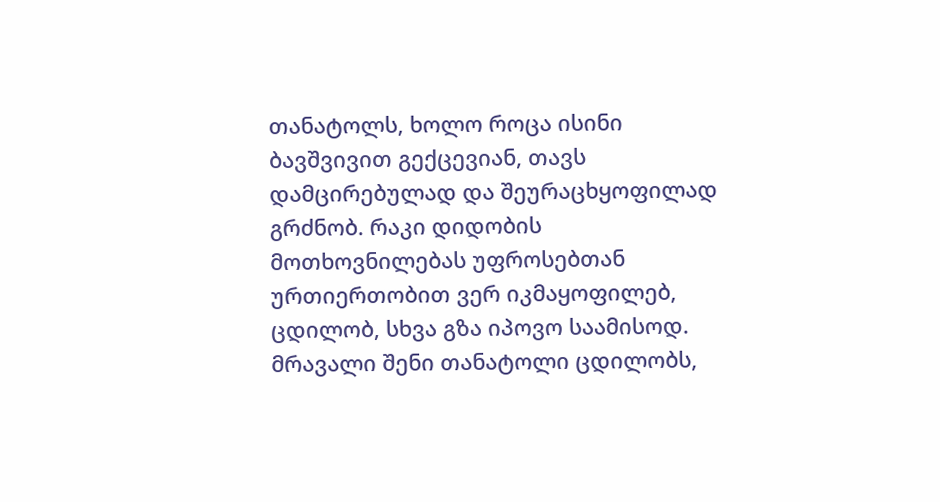თანატოლს, ხოლო როცა ისინი ბავშვივით გექცევიან, თავს დამცირებულად და შეურაცხყოფილად გრძნობ. რაკი დიდობის მოთხოვნილებას უფროსებთან ურთიერთობით ვერ იკმაყოფილებ, ცდილობ, სხვა გზა იპოვო საამისოდ. მრავალი შენი თანატოლი ცდილობს,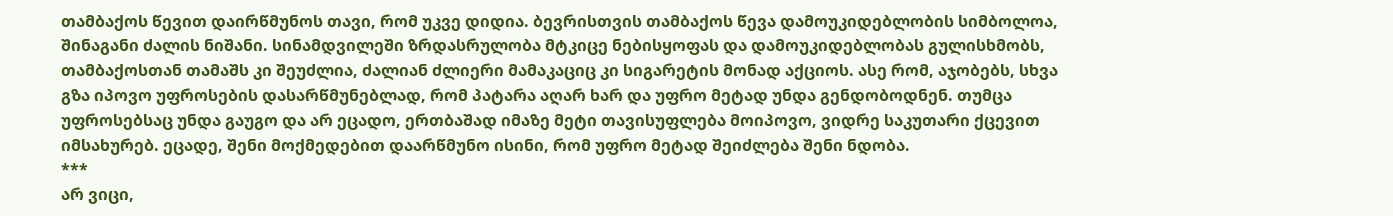თამბაქოს წევით დაირწმუნოს თავი, რომ უკვე დიდია. ბევრისთვის თამბაქოს წევა დამოუკიდებლობის სიმბოლოა, შინაგანი ძალის ნიშანი. სინამდვილეში ზრდასრულობა მტკიცე ნებისყოფას და დამოუკიდებლობას გულისხმობს, თამბაქოსთან თამაშს კი შეუძლია, ძალიან ძლიერი მამაკაციც კი სიგარეტის მონად აქციოს. ასე რომ, აჯობებს, სხვა გზა იპოვო უფროსების დასარწმუნებლად, რომ პატარა აღარ ხარ და უფრო მეტად უნდა გენდობოდნენ. თუმცა უფროსებსაც უნდა გაუგო და არ ეცადო, ერთბაშად იმაზე მეტი თავისუფლება მოიპოვო, ვიდრე საკუთარი ქცევით იმსახურებ. ეცადე, შენი მოქმედებით დაარწმუნო ისინი, რომ უფრო მეტად შეიძლება შენი ნდობა.
***
არ ვიცი,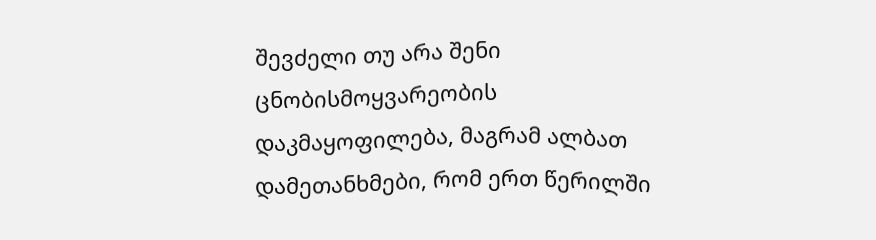შევძელი თუ არა შენი ცნობისმოყვარეობის დაკმაყოფილება, მაგრამ ალბათ დამეთანხმები, რომ ერთ წერილში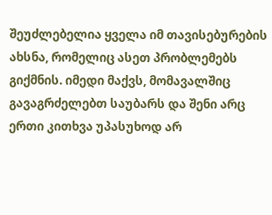შეუძლებელია ყველა იმ თავისებურების ახსნა, რომელიც ასეთ პრობლემებს გიქმნის. იმედი მაქვს, მომავალშიც გავაგრძელებთ საუბარს და შენი არც ერთი კითხვა უპასუხოდ არ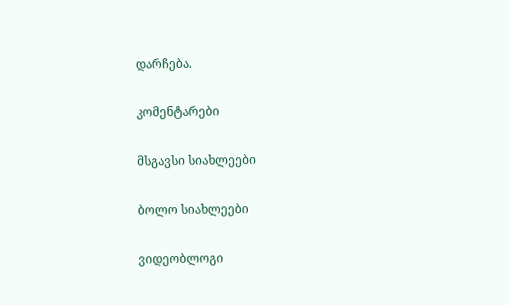დარჩება.

კომენტარები

მსგავსი სიახლეები

ბოლო სიახლეები

ვიდეობლოგი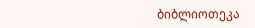ბიბლიოთეკა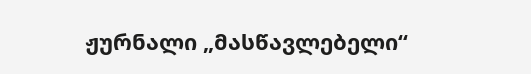ჟურნალი „მასწავლებელი“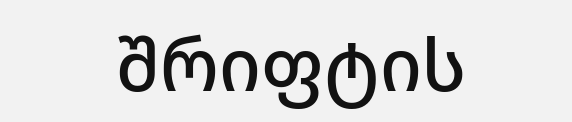შრიფტის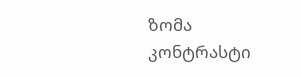ზომა
კონტრასტი